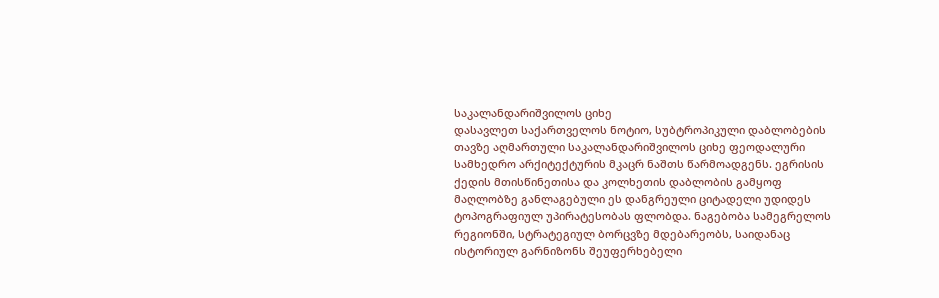საკალანდარიშვილოს ციხე
დასავლეთ საქართველოს ნოტიო, სუბტროპიკული დაბლობების თავზე აღმართული საკალანდარიშვილოს ციხე ფეოდალური სამხედრო არქიტექტურის მკაცრ ნაშთს წარმოადგენს. ეგრისის ქედის მთისწინეთისა და კოლხეთის დაბლობის გამყოფ მაღლობზე განლაგებული ეს დანგრეული ციტადელი უდიდეს ტოპოგრაფიულ უპირატესობას ფლობდა. ნაგებობა სამეგრელოს რეგიონში, სტრატეგიულ ბორცვზე მდებარეობს, საიდანაც ისტორიულ გარნიზონს შეუფერხებელი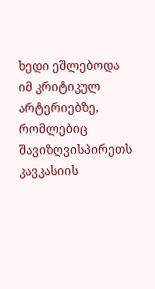ხედი ეშლებოდა იმ კრიტიკულ არტერიებზე, რომლებიც შავიზღვისპირეთს კავკასიის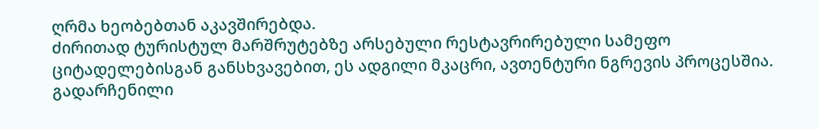ღრმა ხეობებთან აკავშირებდა.
ძირითად ტურისტულ მარშრუტებზე არსებული რესტავრირებული სამეფო ციტადელებისგან განსხვავებით, ეს ადგილი მკაცრი, ავთენტური ნგრევის პროცესშია. გადარჩენილი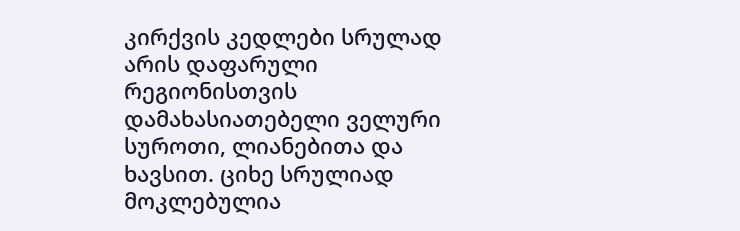კირქვის კედლები სრულად არის დაფარული რეგიონისთვის დამახასიათებელი ველური სუროთი, ლიანებითა და ხავსით. ციხე სრულიად მოკლებულია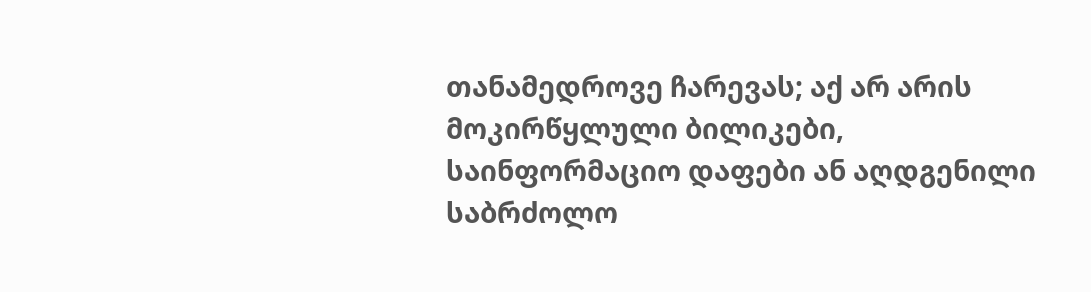თანამედროვე ჩარევას; აქ არ არის მოკირწყლული ბილიკები, საინფორმაციო დაფები ან აღდგენილი საბრძოლო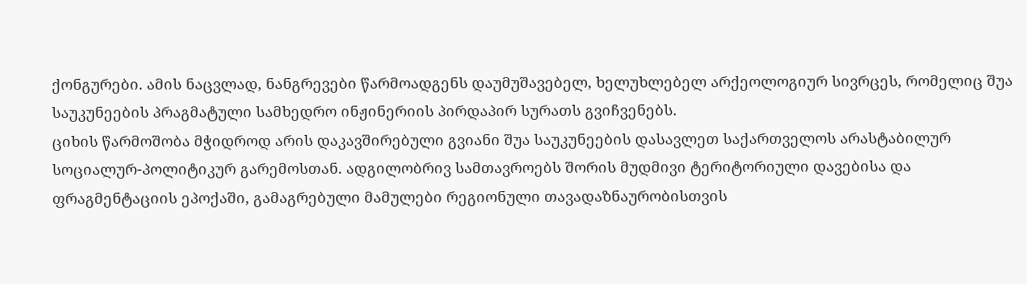ქონგურები. ამის ნაცვლად, ნანგრევები წარმოადგენს დაუმუშავებელ, ხელუხლებელ არქეოლოგიურ სივრცეს, რომელიც შუა საუკუნეების პრაგმატული სამხედრო ინჟინერიის პირდაპირ სურათს გვიჩვენებს.
ციხის წარმოშობა მჭიდროდ არის დაკავშირებული გვიანი შუა საუკუნეების დასავლეთ საქართველოს არასტაბილურ სოციალურ-პოლიტიკურ გარემოსთან. ადგილობრივ სამთავროებს შორის მუდმივი ტერიტორიული დავებისა და ფრაგმენტაციის ეპოქაში, გამაგრებული მამულები რეგიონული თავადაზნაურობისთვის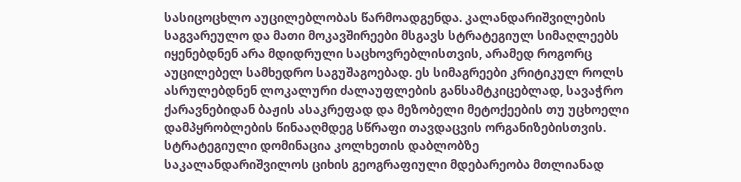სასიცოცხლო აუცილებლობას წარმოადგენდა. კალანდარიშვილების საგვარეულო და მათი მოკავშირეები მსგავს სტრატეგიულ სიმაღლეებს იყენებდნენ არა მდიდრული საცხოვრებლისთვის, არამედ როგორც აუცილებელ სამხედრო საგუშაგოებად. ეს სიმაგრეები კრიტიკულ როლს ასრულებდნენ ლოკალური ძალაუფლების განსამტკიცებლად, სავაჭრო ქარავნებიდან ბაჟის ასაკრეფად და მეზობელი მეტოქეების თუ უცხოელი დამპყრობლების წინააღმდეგ სწრაფი თავდაცვის ორგანიზებისთვის.
სტრატეგიული დომინაცია კოლხეთის დაბლობზე
საკალანდარიშვილოს ციხის გეოგრაფიული მდებარეობა მთლიანად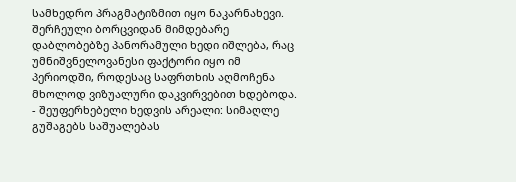სამხედრო პრაგმატიზმით იყო ნაკარნახევი. შერჩეული ბორცვიდან მიმდებარე დაბლობებზე პანორამული ხედი იშლება, რაც უმნიშვნელოვანესი ფაქტორი იყო იმ პერიოდში, როდესაც საფრთხის აღმოჩენა მხოლოდ ვიზუალური დაკვირვებით ხდებოდა.
- შეუფერხებელი ხედვის არეალი: სიმაღლე გუშაგებს საშუალებას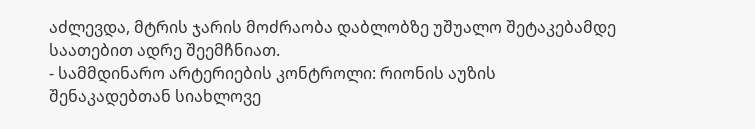აძლევდა, მტრის ჯარის მოძრაობა დაბლობზე უშუალო შეტაკებამდე საათებით ადრე შეემჩნიათ.
- სამმდინარო არტერიების კონტროლი: რიონის აუზის შენაკადებთან სიახლოვე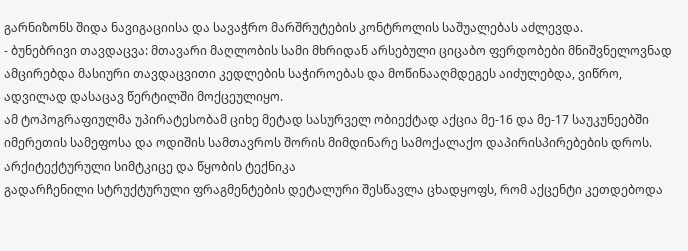გარნიზონს შიდა ნავიგაციისა და სავაჭრო მარშრუტების კონტროლის საშუალებას აძლევდა.
- ბუნებრივი თავდაცვა: მთავარი მაღლობის სამი მხრიდან არსებული ციცაბო ფერდობები მნიშვნელოვნად ამცირებდა მასიური თავდაცვითი კედლების საჭიროებას და მოწინააღმდეგეს აიძულებდა, ვიწრო, ადვილად დასაცავ წერტილში მოქცეულიყო.
ამ ტოპოგრაფიულმა უპირატესობამ ციხე მეტად სასურველ ობიექტად აქცია მე-16 და მე-17 საუკუნეებში იმერეთის სამეფოსა და ოდიშის სამთავროს შორის მიმდინარე სამოქალაქო დაპირისპირებების დროს.
არქიტექტურული სიმტკიცე და წყობის ტექნიკა
გადარჩენილი სტრუქტურული ფრაგმენტების დეტალური შესწავლა ცხადყოფს, რომ აქცენტი კეთდებოდა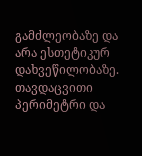გამძლეობაზე და არა ესთეტიკურ დახვეწილობაზე. თავდაცვითი პერიმეტრი და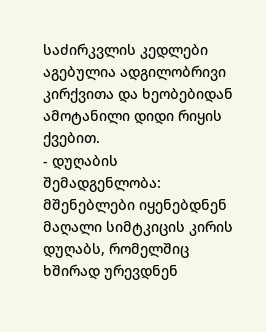საძირკვლის კედლები აგებულია ადგილობრივი კირქვითა და ხეობებიდან ამოტანილი დიდი რიყის ქვებით.
- დუღაბის შემადგენლობა: მშენებლები იყენებდნენ მაღალი სიმტკიცის კირის დუღაბს, რომელშიც ხშირად ურევდნენ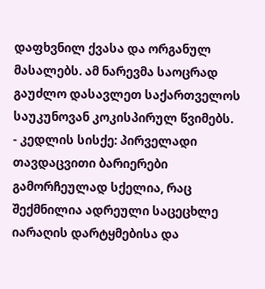დაფხვნილ ქვასა და ორგანულ მასალებს. ამ ნარევმა საოცრად გაუძლო დასავლეთ საქართველოს საუკუნოვან კოკისპირულ წვიმებს.
- კედლის სისქე: პირველადი თავდაცვითი ბარიერები გამორჩეულად სქელია, რაც შექმნილია ადრეული საცეცხლე იარაღის დარტყმებისა და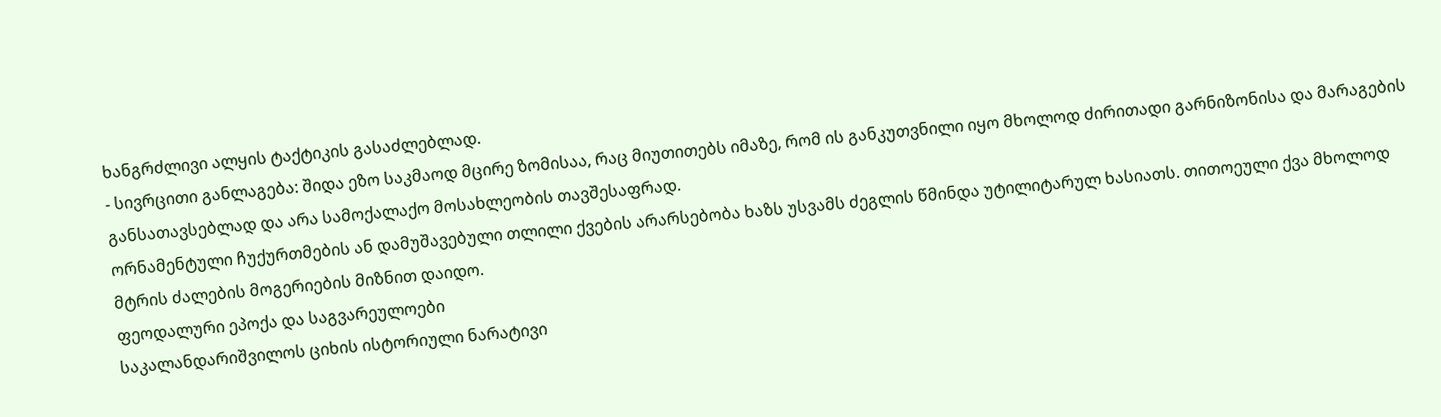ხანგრძლივი ალყის ტაქტიკის გასაძლებლად.
- სივრცითი განლაგება: შიდა ეზო საკმაოდ მცირე ზომისაა, რაც მიუთითებს იმაზე, რომ ის განკუთვნილი იყო მხოლოდ ძირითადი გარნიზონისა და მარაგების განსათავსებლად და არა სამოქალაქო მოსახლეობის თავშესაფრად.
ორნამენტული ჩუქურთმების ან დამუშავებული თლილი ქვების არარსებობა ხაზს უსვამს ძეგლის წმინდა უტილიტარულ ხასიათს. თითოეული ქვა მხოლოდ მტრის ძალების მოგერიების მიზნით დაიდო.
ფეოდალური ეპოქა და საგვარეულოები
საკალანდარიშვილოს ციხის ისტორიული ნარატივი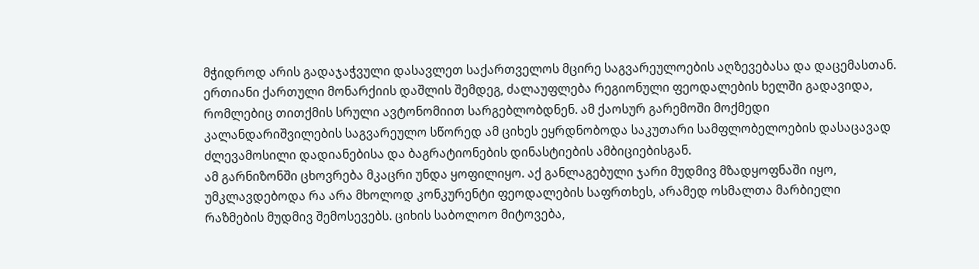მჭიდროდ არის გადაჯაჭვული დასავლეთ საქართველოს მცირე საგვარეულოების აღზევებასა და დაცემასთან. ერთიანი ქართული მონარქიის დაშლის შემდეგ, ძალაუფლება რეგიონული ფეოდალების ხელში გადავიდა, რომლებიც თითქმის სრული ავტონომიით სარგებლობდნენ. ამ ქაოსურ გარემოში მოქმედი კალანდარიშვილების საგვარეულო სწორედ ამ ციხეს ეყრდნობოდა საკუთარი სამფლობელოების დასაცავად ძლევამოსილი დადიანებისა და ბაგრატიონების დინასტიების ამბიციებისგან.
ამ გარნიზონში ცხოვრება მკაცრი უნდა ყოფილიყო. აქ განლაგებული ჯარი მუდმივ მზადყოფნაში იყო, უმკლავდებოდა რა არა მხოლოდ კონკურენტი ფეოდალების საფრთხეს, არამედ ოსმალთა მარბიელი რაზმების მუდმივ შემოსევებს. ციხის საბოლოო მიტოვება,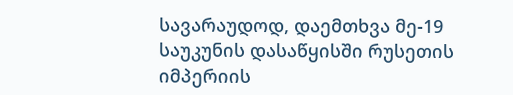სავარაუდოდ, დაემთხვა მე-19 საუკუნის დასაწყისში რუსეთის იმპერიის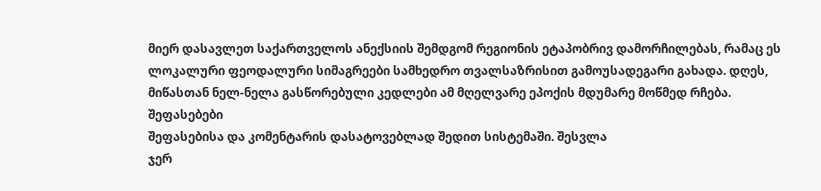მიერ დასავლეთ საქართველოს ანექსიის შემდგომ რეგიონის ეტაპობრივ დამორჩილებას, რამაც ეს ლოკალური ფეოდალური სიმაგრეები სამხედრო თვალსაზრისით გამოუსადეგარი გახადა. დღეს, მიწასთან ნელ-ნელა გასწორებული კედლები ამ მღელვარე ეპოქის მდუმარე მოწმედ რჩება.
შეფასებები
შეფასებისა და კომენტარის დასატოვებლად შედით სისტემაში. შესვლა
ჯერ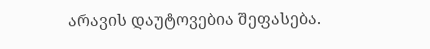არავის დაუტოვებია შეფასება.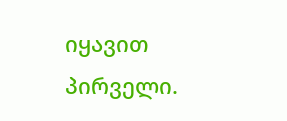იყავით პირველი.